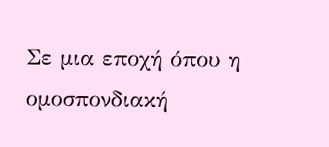Σε μια εποχή όπου η ομοσπονδιακή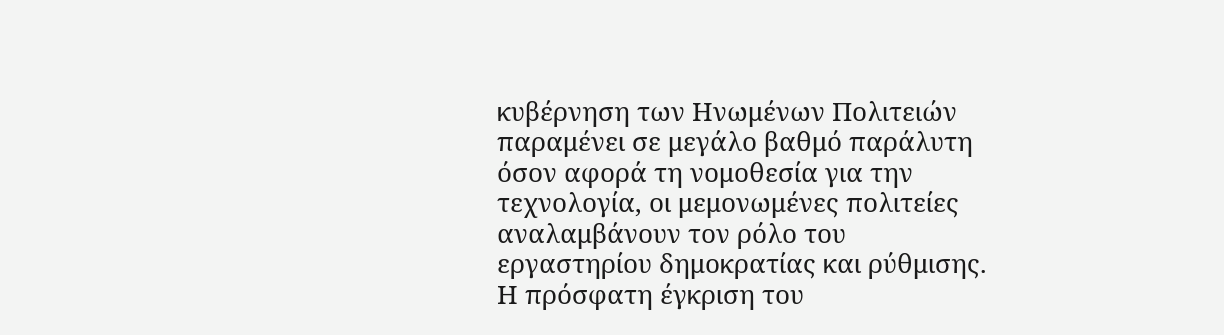κυβέρνηση των Ηνωμένων Πολιτειών παραμένει σε μεγάλο βαθμό παράλυτη όσον αφορά τη νομοθεσία για την τεχνολογία, οι μεμονωμένες πολιτείες αναλαμβάνουν τον ρόλο του εργαστηρίου δημοκρατίας και ρύθμισης. Η πρόσφατη έγκριση του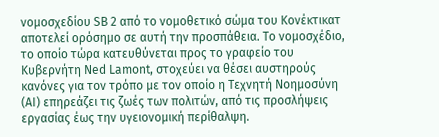νομοσχεδίου SB 2 από το νομοθετικό σώμα του Κονέκτικατ αποτελεί ορόσημο σε αυτή την προσπάθεια. Το νομοσχέδιο, το οποίο τώρα κατευθύνεται προς το γραφείο του Κυβερνήτη Ned Lamont, στοχεύει να θέσει αυστηρούς κανόνες για τον τρόπο με τον οποίο η Τεχνητή Νοημοσύνη (AI) επηρεάζει τις ζωές των πολιτών, από τις προσλήψεις εργασίας έως την υγειονομική περίθαλψη.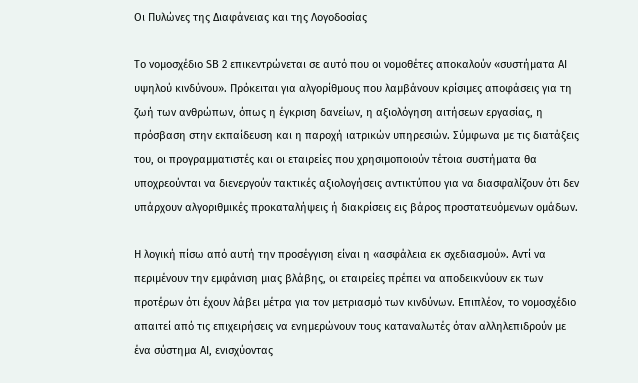Οι Πυλώνες της Διαφάνειας και της Λογοδοσίας

Το νομοσχέδιο SB 2 επικεντρώνεται σε αυτό που οι νομοθέτες αποκαλούν «συστήματα AI υψηλού κινδύνου». Πρόκειται για αλγορίθμους που λαμβάνουν κρίσιμες αποφάσεις για τη ζωή των ανθρώπων, όπως η έγκριση δανείων, η αξιολόγηση αιτήσεων εργασίας, η πρόσβαση στην εκπαίδευση και η παροχή ιατρικών υπηρεσιών. Σύμφωνα με τις διατάξεις του, οι προγραμματιστές και οι εταιρείες που χρησιμοποιούν τέτοια συστήματα θα υποχρεούνται να διενεργούν τακτικές αξιολογήσεις αντικτύπου για να διασφαλίζουν ότι δεν υπάρχουν αλγοριθμικές προκαταλήψεις ή διακρίσεις εις βάρος προστατευόμενων ομάδων.

Η λογική πίσω από αυτή την προσέγγιση είναι η «ασφάλεια εκ σχεδιασμού». Αντί να περιμένουν την εμφάνιση μιας βλάβης, οι εταιρείες πρέπει να αποδεικνύουν εκ των προτέρων ότι έχουν λάβει μέτρα για τον μετριασμό των κινδύνων. Επιπλέον, το νομοσχέδιο απαιτεί από τις επιχειρήσεις να ενημερώνουν τους καταναλωτές όταν αλληλεπιδρούν με ένα σύστημα AI, ενισχύοντας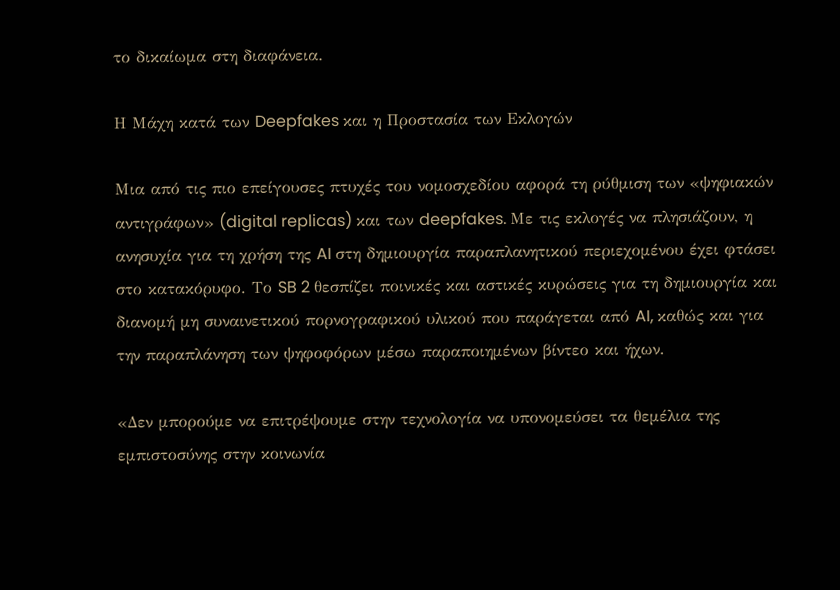το δικαίωμα στη διαφάνεια.

Η Μάχη κατά των Deepfakes και η Προστασία των Εκλογών

Μια από τις πιο επείγουσες πτυχές του νομοσχεδίου αφορά τη ρύθμιση των «ψηφιακών αντιγράφων» (digital replicas) και των deepfakes. Με τις εκλογές να πλησιάζουν, η ανησυχία για τη χρήση της AI στη δημιουργία παραπλανητικού περιεχομένου έχει φτάσει στο κατακόρυφο. Το SB 2 θεσπίζει ποινικές και αστικές κυρώσεις για τη δημιουργία και διανομή μη συναινετικού πορνογραφικού υλικού που παράγεται από AI, καθώς και για την παραπλάνηση των ψηφοφόρων μέσω παραποιημένων βίντεο και ήχων.

«Δεν μπορούμε να επιτρέψουμε στην τεχνολογία να υπονομεύσει τα θεμέλια της εμπιστοσύνης στην κοινωνία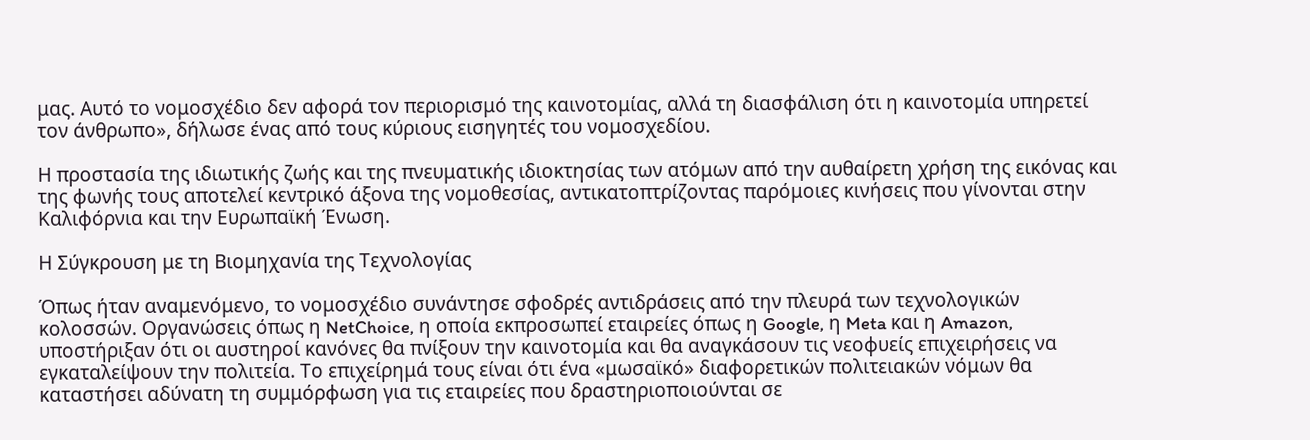μας. Αυτό το νομοσχέδιο δεν αφορά τον περιορισμό της καινοτομίας, αλλά τη διασφάλιση ότι η καινοτομία υπηρετεί τον άνθρωπο», δήλωσε ένας από τους κύριους εισηγητές του νομοσχεδίου.

Η προστασία της ιδιωτικής ζωής και της πνευματικής ιδιοκτησίας των ατόμων από την αυθαίρετη χρήση της εικόνας και της φωνής τους αποτελεί κεντρικό άξονα της νομοθεσίας, αντικατοπτρίζοντας παρόμοιες κινήσεις που γίνονται στην Καλιφόρνια και την Ευρωπαϊκή Ένωση.

Η Σύγκρουση με τη Βιομηχανία της Τεχνολογίας

Όπως ήταν αναμενόμενο, το νομοσχέδιο συνάντησε σφοδρές αντιδράσεις από την πλευρά των τεχνολογικών κολοσσών. Οργανώσεις όπως η NetChoice, η οποία εκπροσωπεί εταιρείες όπως η Google, η Meta και η Amazon, υποστήριξαν ότι οι αυστηροί κανόνες θα πνίξουν την καινοτομία και θα αναγκάσουν τις νεοφυείς επιχειρήσεις να εγκαταλείψουν την πολιτεία. Το επιχείρημά τους είναι ότι ένα «μωσαϊκό» διαφορετικών πολιτειακών νόμων θα καταστήσει αδύνατη τη συμμόρφωση για τις εταιρείες που δραστηριοποιούνται σε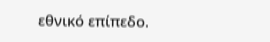εθνικό επίπεδο.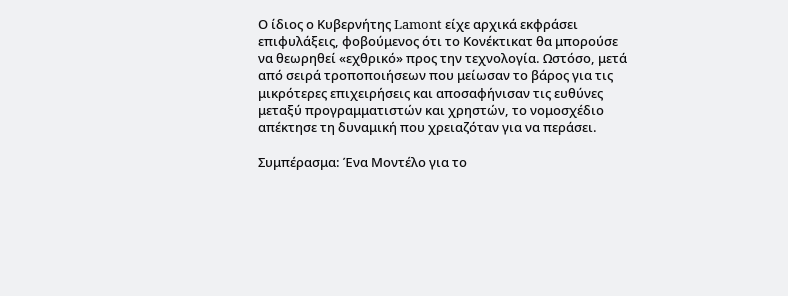Ο ίδιος ο Κυβερνήτης Lamont είχε αρχικά εκφράσει επιφυλάξεις, φοβούμενος ότι το Κονέκτικατ θα μπορούσε να θεωρηθεί «εχθρικό» προς την τεχνολογία. Ωστόσο, μετά από σειρά τροποποιήσεων που μείωσαν το βάρος για τις μικρότερες επιχειρήσεις και αποσαφήνισαν τις ευθύνες μεταξύ προγραμματιστών και χρηστών, το νομοσχέδιο απέκτησε τη δυναμική που χρειαζόταν για να περάσει.

Συμπέρασμα: Ένα Μοντέλο για το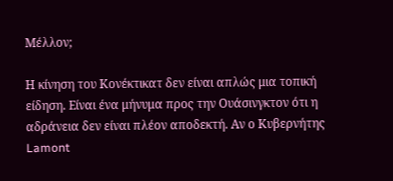Μέλλον;

Η κίνηση του Κονέκτικατ δεν είναι απλώς μια τοπική είδηση. Είναι ένα μήνυμα προς την Ουάσινγκτον ότι η αδράνεια δεν είναι πλέον αποδεκτή. Αν ο Κυβερνήτης Lamont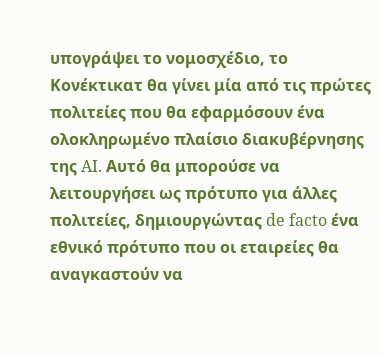υπογράψει το νομοσχέδιο, το Κονέκτικατ θα γίνει μία από τις πρώτες πολιτείες που θα εφαρμόσουν ένα ολοκληρωμένο πλαίσιο διακυβέρνησης της AI. Αυτό θα μπορούσε να λειτουργήσει ως πρότυπο για άλλες πολιτείες, δημιουργώντας de facto ένα εθνικό πρότυπο που οι εταιρείες θα αναγκαστούν να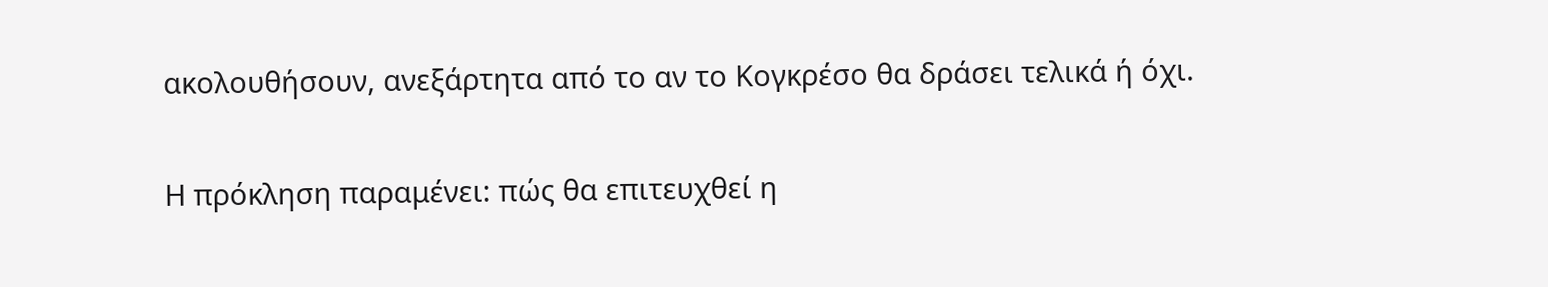ακολουθήσουν, ανεξάρτητα από το αν το Κογκρέσο θα δράσει τελικά ή όχι.

Η πρόκληση παραμένει: πώς θα επιτευχθεί η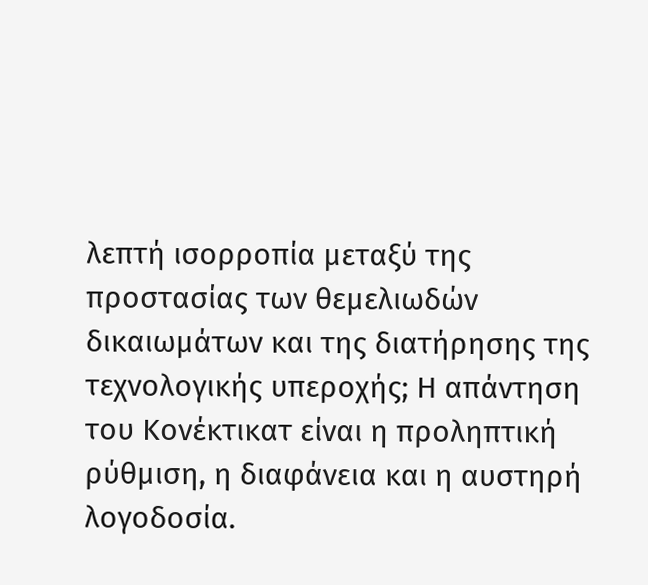λεπτή ισορροπία μεταξύ της προστασίας των θεμελιωδών δικαιωμάτων και της διατήρησης της τεχνολογικής υπεροχής; Η απάντηση του Κονέκτικατ είναι η προληπτική ρύθμιση, η διαφάνεια και η αυστηρή λογοδοσία.